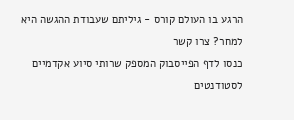הרגע בו העולם קורס - גיליתם שעבודת ההגשה היא למחר? צרו קשר
כנסו לדף הפייסבוק המספק שרותי סיוע אקדמיים לסטודנטים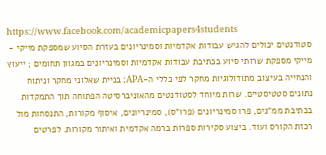https://www.facebook.com/academicpapers4students
סטודנטים יכולים להגיש עבודות אקדמיות וסמינריונים בעזרת הסיוע שמספקת מייקי - מייקי מספקת שרותי סיוע בכתיבת עבודות אקדמיות וסמינריונים במגוון תחומים ; ייעוץ והנחייה בעיצוב מתודולוגיות מחקר לפי כללי ה-APA; בניית שאלוני מחקר וניתוח נתונים סטטיסטיים. שרות מיוחד לסטודנטים מהאוניברסיטה הפתוחה תוך התמקדות בכתיבת ממ"נים, פרו סמינריונים (פרו"ס), סמינריונים, איסוף מקורות, התנסחות מול רכזת הקורס ועוד. ביצוע סקירות ספרות ברמה אקדמית ואיתור מקורות. לפרטים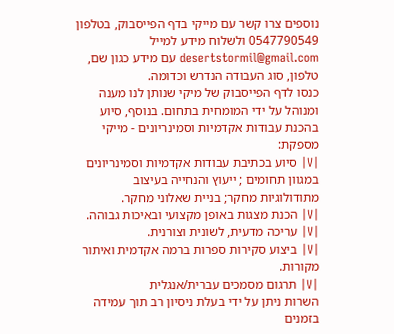נוספים צרו קשר עם מייקי בדף הפייסבוק, בטלפון 0547790549 ולשלוח מידע למייל desertstormil@gmail.com עם מידע כגון שם, טלפון, סוג העבודה הנדרש וכדומה.
כנסו לדף הפייסבוק של מיקי שנותן לנו מענה ומנוהל על ידי המומחית בתחום. בנוסף, סיוע בהכנת עבודות אקדמיות וסמינריונים - מייקי מספקת:
|V| סיוע בכתיבת עבודות אקדמיות וסמינריונים במגוון תחומים ; ייעוץ והנחייה בעיצוב מתודולוגיות מחקר; בניית שאלוני מחקר.
|V| הכנת מצגות באופן מקצועי ובאיכות גבוהה.
|V| עריכה מדעית, לשונית וצורנית.
|V| ביצוע סקירות ספרות ברמה אקדמית ואיתור מקורות.
|V| תרגום מסמכים עברית/אנגלית
השרות ניתן על ידי בעלת ניסיון רב תוך עמידה בזמנים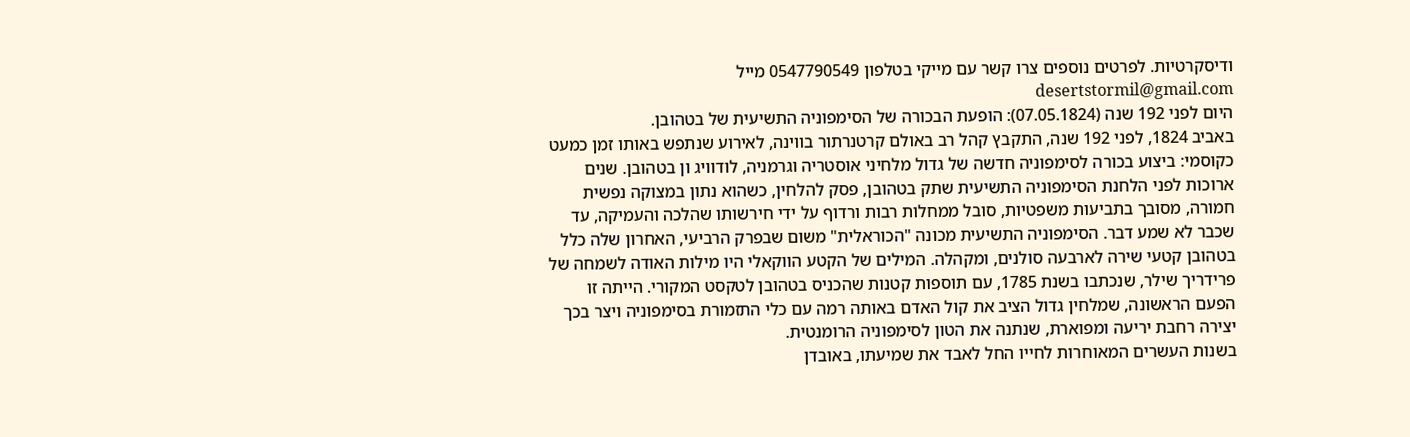ודיסקרטיות. לפרטים נוספים צרו קשר עם מייקי בטלפון 0547790549 מייל desertstormil@gmail.com
היום לפני 192 שנה (07.05.1824): הופעת הבכורה של הסימפוניה התשיעית של בטהובן.
באביב 1824, לפני 192 שנה, התקבץ קהל רב באולם קרטנרתור בווינה, לאירוע שנתפש באותו זמן כמעט כקוסמי: ביצוע בכורה לסימפוניה חדשה של גדול מלחיני אוסטריה וגרמניה, לודוויג ון בטהובן. שנים ארוכות לפני הלחנת הסימפוניה התשיעית שתק בטהובן, פסק להלחין, כשהוא נתון במצוקה נפשית חמורה, מסובך בתביעות משפטיות, סובל ממחלות רבות ורדוף על ידי חירשותו שהלכה והעמיקה, עד שכבר לא שמע דבר. הסימפוניה התשיעית מכונה "הכוראלית" משום שבפרק הרביעי, האחרון שלה כלל בטהובן קטעי שירה לארבעה סולנים, ומקהלה. המילים של הקטע הווקאלי היו מילות האודה לשמחה של פרידריך שילר, שנכתבו בשנת 1785, עם תוספות קטנות שהכניס בטהובן לטקסט המקורי. הייתה זו הפעם הראשונה, שמלחין גדול הציב את קול האדם באותה רמה עם כלי התזמורת בסימפוניה ויצר בכך יצירה רחבת יריעה ומפוארת, שנתנה את הטון לסימפוניה הרומנטית.
בשנות העשרים המאוחרות לחייו החל לאבד את שמיעתו, באובדן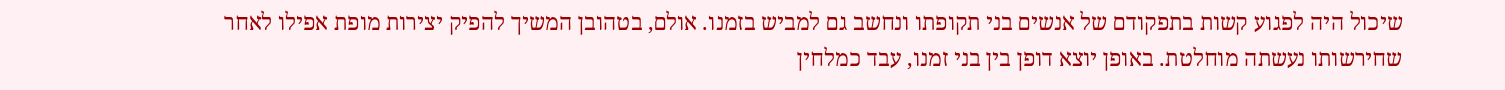שיכול היה לפגוע קשות בתפקודם של אנשים בני תקופתו ונחשב גם למביש בזמנו. אולם, בטהובן המשיך להפיק יצירות מופת אפילו לאחר שחירשותו נעשתה מוחלטת. באופן יוצא דופן בין בני זמנו, עבד כמלחין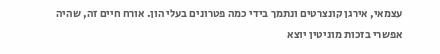עצמאי, אירגן קונצרטים ונתמך בידי כמה פטרונים בעלי הון. אורח חיים זה, שהיה אפשרי בזכות מוניטין יוצא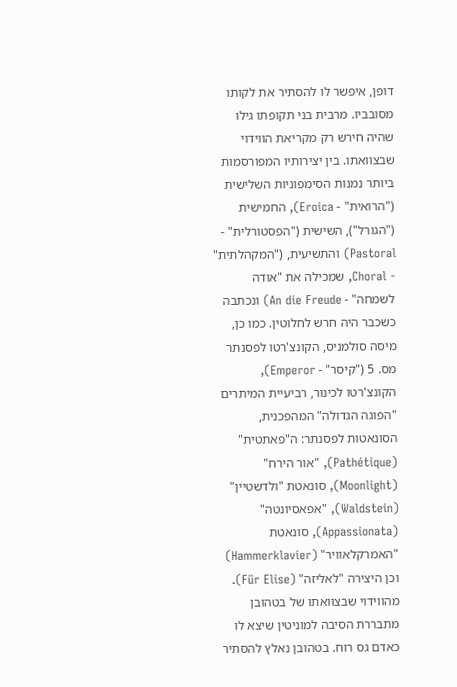דופן, איפשר לו להסתיר את לקותו מסובביו. מרבית בני תקופתו גילו שהיה חירש רק מקריאת הווידוי שבצוואתו. בין יצירותיו המפורסמות ביותר נמנות הסימפוניות השלישית ("הרואית" - Eroica), החמישית ("הגורל"), השישית ("הפסטורלית" - Pastoral) והתשיעית, ("המקהלתית" - Choral, שמכילה את "אודה לשמחה" - An die Freude) ונכתבה כשכבר היה חרש לחלוטין. כמו כן, מיסה סולמניס, הקונצ'רטו לפסנתר מס. 5 ("קיסר" - Emperor), הקונצ'רטו לכינור, רביעיית המיתרים "הפוגה הגדולה" המהפכנית, הסונאטות לפסנתר: ה"פאתטית" (Pathétique), "אור הירח" (Moonlight), סונאטת "ולדשטיין" (Waldstein), "אפאסיונטה" (Appassionata), סונאטת "האמרקלאוויר" (Hammerklavier) וכן היצירה "לאליזה" (Für Elise).
מהווידוי שבצוואתו של בטהובן מתבררת הסיבה למוניטין שיצא לו כאדם גס רוח. בטהובן נאלץ להסתיר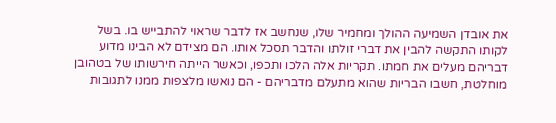את אובדן השמיעה ההולך ומחמיר שלו, שנחשב אז לדבר שראוי להתבייש בו. בשל לקותו התקשה להבין את דברי זולתו והדבר תסכל אותו. הם מצידם לא הבינו מדוע דבריהם מעלים את חמתו. תקריות אלה הלכו ותכפו, וכאשר הייתה חירשותו של בטהובן מוחלטת, חשבו הבריות שהוא מתעלם מדבריהם - הם נואשו מלצפות ממנו לתגובות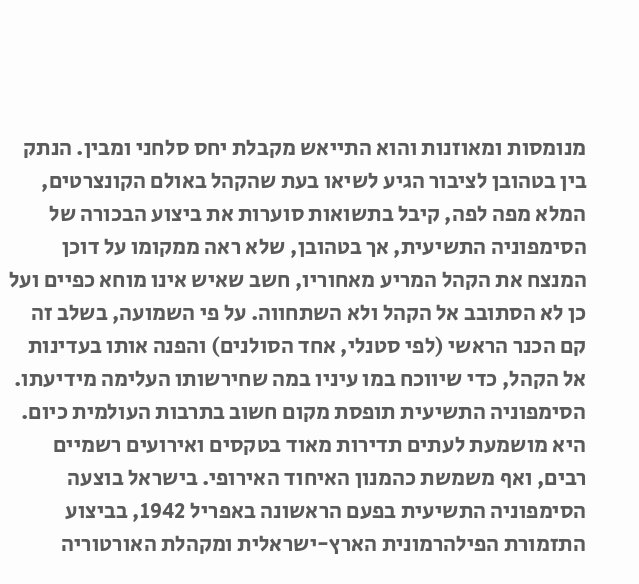מנומסות ומאוזנות והוא התייאש מקבלת יחס סלחני ומבין. הנתק בין בטהובן לציבור הגיע לשיאו בעת שהקהל באולם הקונצרטים, המלא מפה לפה, קיבל בתשואות סוערות את ביצוע הבכורה של הסימפוניה התשיעית, אך בטהובן, שלא ראה ממקומו על דוכן המנצח את הקהל המריע מאחוריו, חשב שאיש אינו מוחא כפיים ועל כן לא הסתובב אל הקהל ולא השתחווה. על פי השמועה, בשלב זה קם הכנר הראשי (לפי סטנלי, אחד הסולנים) והפנה אותו בעדינות אל הקהל, כדי שיווכח במו עיניו במה שחירשותו העלימה מידיעתו.
הסימפוניה התשיעית תופסת מקום חשוב בתרבות העולמית כיום. היא מושמעת לעתים תדירות מאוד בטקסים ואירועים רשמיים רבים, ואף משמשת כהמנון האיחוד האירופי. בישראל בוצעה הסימפוניה התשיעית בפעם הראשונה באפריל 1942, בביצוע התזמורת הפילהרמונית הארץ-ישראלית ומקהלת האורטוריה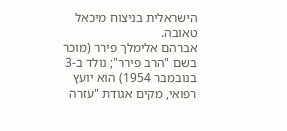הישראלית בניצוח מיכאל טאובה.
אברהם אלימלך פירר (מוכר בשם "הרב פירר"; נולד ב-3 בנובמבר 1954) הוא יועץ רפואי, מקים אגודת "עזרה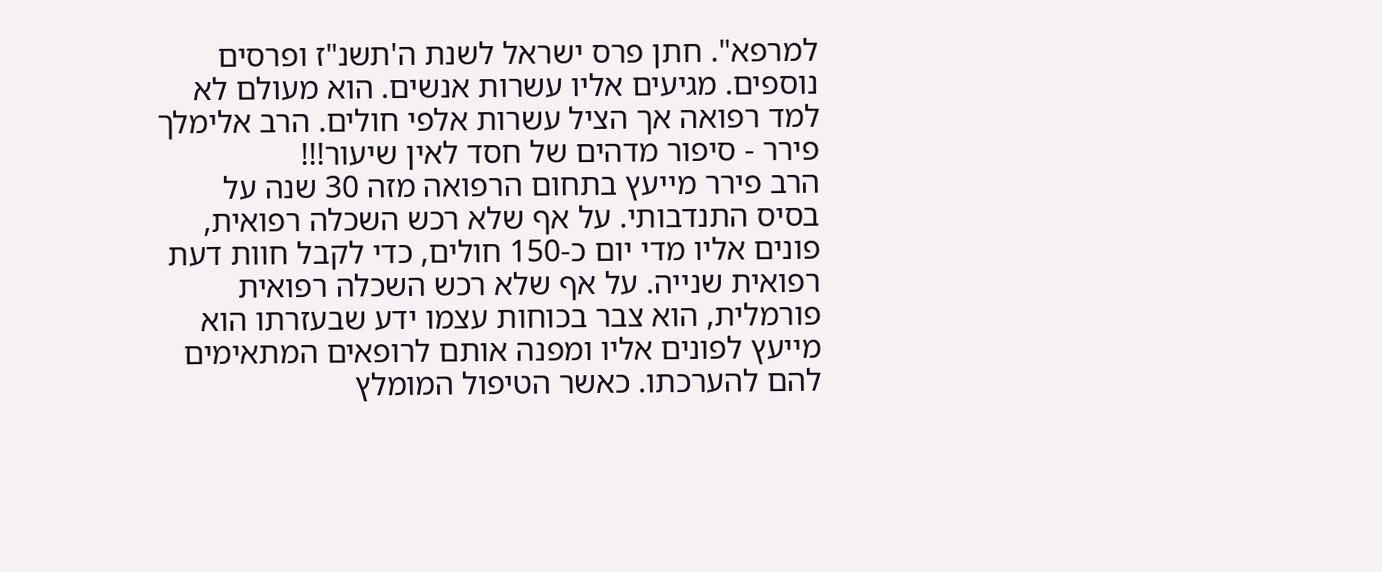למרפא". חתן פרס ישראל לשנת ה'תשנ"ז ופרסים נוספים. מגיעים אליו עשרות אנשים. הוא מעולם לא למד רפואה אך הציל עשרות אלפי חולים. הרב אלימלך פירר - סיפור מדהים של חסד לאין שיעור!!!
הרב פירר מייעץ בתחום הרפואה מזה 30 שנה על בסיס התנדבותי. על אף שלא רכש השכלה רפואית, פונים אליו מדי יום כ-150 חולים, כדי לקבל חוות דעת רפואית שנייה. על אף שלא רכש השכלה רפואית פורמלית, הוא צבר בכוחות עצמו ידע שבעזרתו הוא מייעץ לפונים אליו ומפנה אותם לרופאים המתאימים להם להערכתו. כאשר הטיפול המומלץ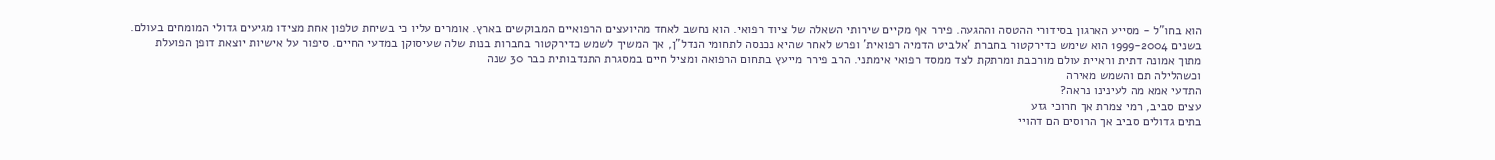הוא בחו"ל - מסייע הארגון בסידורי ההטסה וההגעה. פירר אף מקיים שירותי השאלה של ציוד רפואי. הוא נחשב לאחד מהיועצים הרפואיים המבוקשים בארץ. אומרים עליו כי בשיחת טלפון אחת מצידו מגיעים גדולי המומחים בעולם. בשנים 1999-2004 הוא שימש כדירקטור בחברת ’אלביט הדמיה רפואית’ ופרש לאחר שהיא נכנסה לתחומי הנדל"ן, אך המשיך לשמש כדירקטור בחברות בנות שלה שעיסוקן במדעי החיים. סיפור על אישיות יוצאת דופן הפועלת מתוך אמונה דתית וראיית עולם מורכבת ומרתקת לצד ממסד רפואי אימתני. הרב פירר מייעץ בתחום הרפואה ומציל חיים במסגרת התנדבותית כבר 30 שנה
וכשהלילה תם והשמש מאירה
התדעי אמא מה לעינינו נראה?
עצים סביב, רמי צמרת אך חרוכי גזע
בתים גדולים סביב אך הרוסים הם דהויי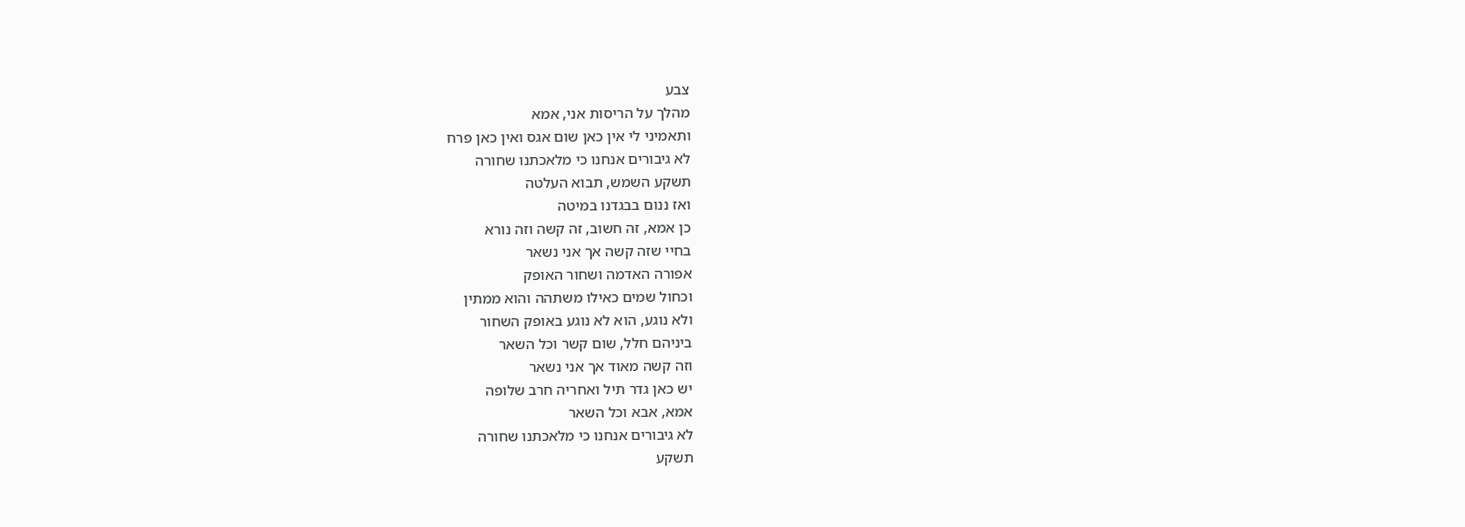צבע
מהלך על הריסות אני, אמא
ותאמיני לי אין כאן שום אגס ואין כאן פרח
לא גיבורים אנחנו כי מלאכתנו שחורה
תשקע השמש, תבוא העלטה
ואז ננום בבגדנו במיטה
כן אמא, זה חשוב, זה קשה וזה נורא
בחיי שזה קשה אך אני נשאר
אפורה האדמה ושחור האופק
וכחול שמים כאילו משתהה והוא ממתין
ולא נוגע, הוא לא נוגע באופק השחור
ביניהם חלל, שום קשר וכל השאר
וזה קשה מאוד אך אני נשאר
יש כאן גדר תיל ואחריה חרב שלופה
אמא, אבא וכל השאר
לא גיבורים אנחנו כי מלאכתנו שחורה
תשקע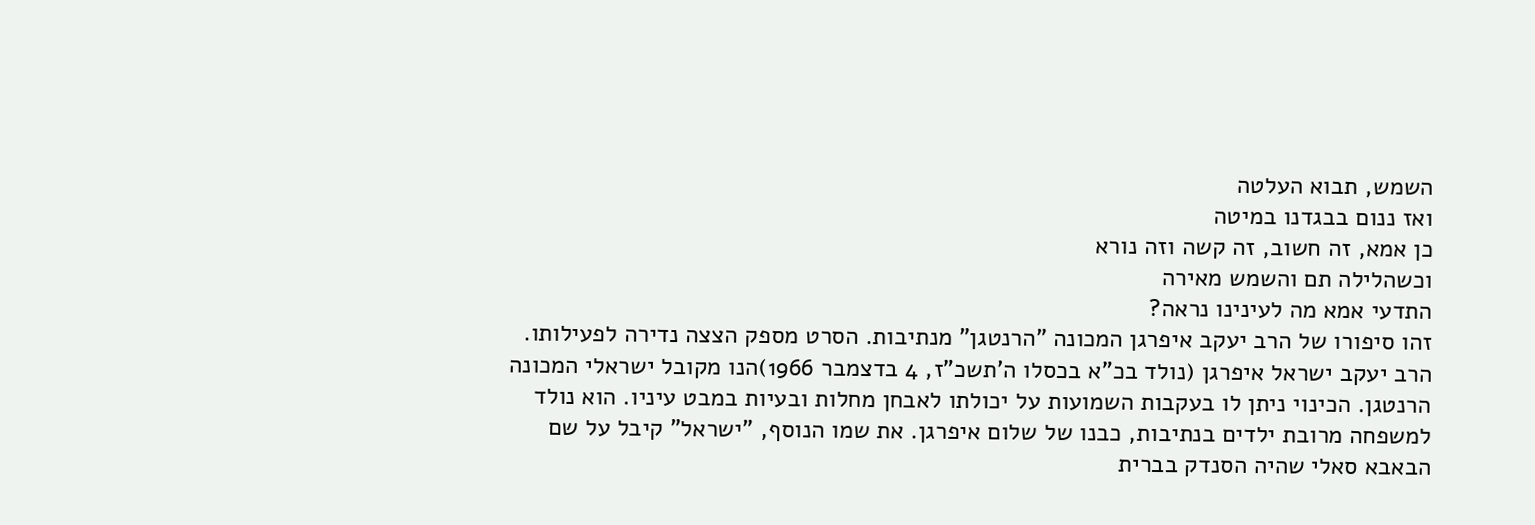השמש, תבוא העלטה
ואז ננום בבגדנו במיטה
כן אמא, זה חשוב, זה קשה וזה נורא
וכשהלילה תם והשמש מאירה
התדעי אמא מה לעינינו נראה?
זהו סיפורו של הרב יעקב איפרגן המכונה "הרנטגן" מנתיבות. הסרט מספק הצצה נדירה לפעילותו. הרב יעקב ישראל איפרגן (נולד בכ"א בכסלו ה'תשכ"ז, 4 בדצמבר 1966)הנו מקובל ישראלי המכונה הרנטגן. הכינוי ניתן לו בעקבות השמועות על יכולתו לאבחן מחלות ובעיות במבט עיניו. הוא נולד למשפחה מרובת ילדים בנתיבות, כבנו של שלום איפרגן. את שמו הנוסף, "ישראל" קיבל על שם הבאבא סאלי שהיה הסנדק בברית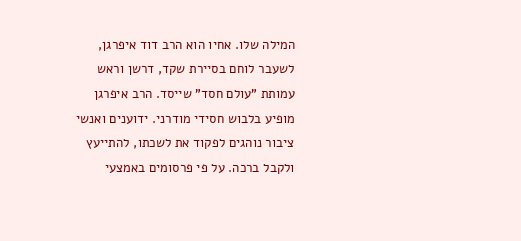המילה שלו. אחיו הוא הרב דוד איפרגן, לשעבר לוחם בסיירת שקד, דרשן וראש עמותת "עולם חסד" שייסד. הרב איפרגן מופיע בלבוש חסידי מודרני. ידוענים ואנשי ציבור נוהגים לפקוד את לשכתו, להתייעץ ולקבל ברכה. על פי פרסומים באמצעי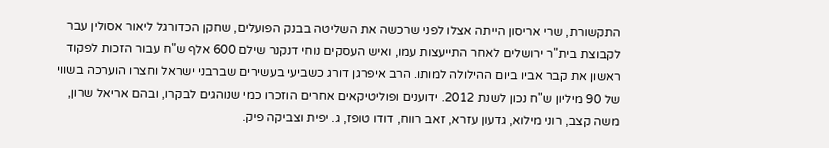התקשורת, שרי אריסון הייתה אצלו לפני שרכשה את השליטה בבנק הפועלים, שחקן הכדורגל ליאור אסולין עבר לקבוצת בית"ר ירושלים לאחר התייעצות עמו, ואיש העסקים נוחי דנקנר שילם 600 אלף ש"ח עבור הזכות לפקוד ראשון את קבר אביו ביום ההילולה למותו. הרב איפרגן דורג כשביעי בעשירים שברבני ישראל וחצרו הוערכה בשווי של 90 מיליון ש"ח נכון לשנת 2012. ידוענים ופוליטיקאים אחרים הוזכרו כמי שנוהגים לבקרו, ובהם אריאל שרון, משה קצב, רוני מילוא, גדעון עזרא, זאב רווח, דודו טופז, ג. יפית וצביקה פיק.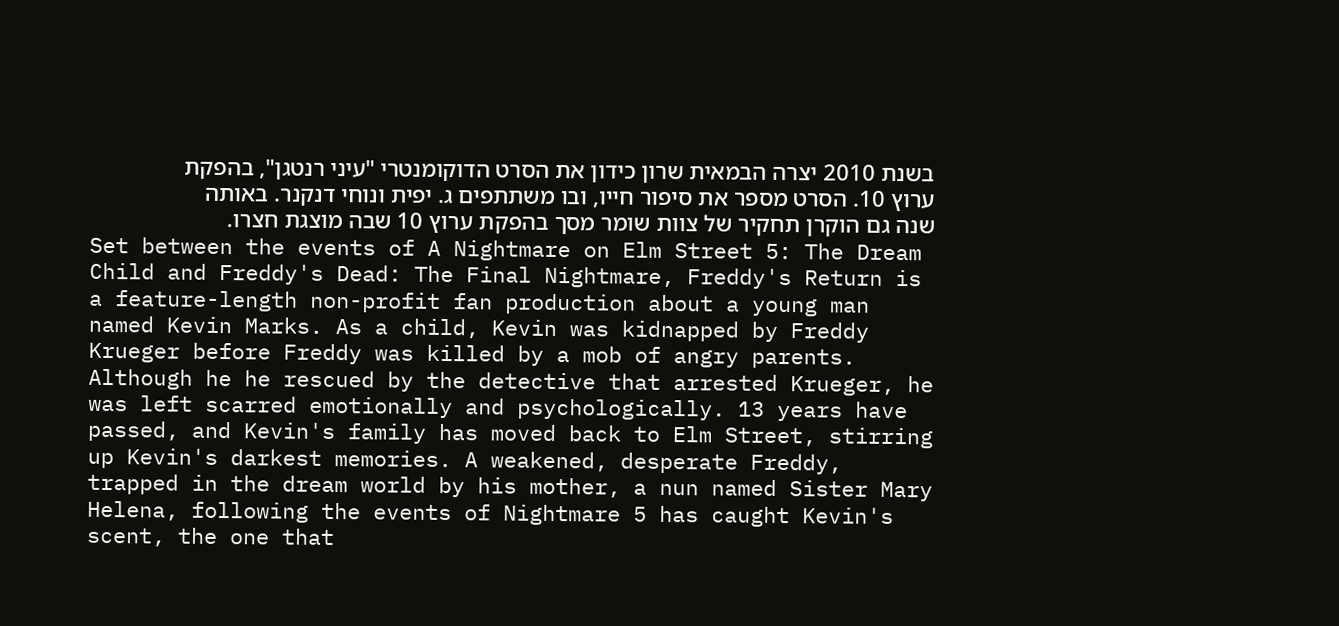בשנת 2010 יצרה הבמאית שרון כידון את הסרט הדוקומנטרי "עיני רנטגן", בהפקת ערוץ 10. הסרט מספר את סיפור חייו, ובו משתתפים ג. יפית ונוחי דנקנר. באותה שנה גם הוקרן תחקיר של צוות שומר מסך בהפקת ערוץ 10 שבה מוצגת חצרו.
Set between the events of A Nightmare on Elm Street 5: The Dream Child and Freddy's Dead: The Final Nightmare, Freddy's Return is a feature-length non-profit fan production about a young man named Kevin Marks. As a child, Kevin was kidnapped by Freddy Krueger before Freddy was killed by a mob of angry parents. Although he he rescued by the detective that arrested Krueger, he was left scarred emotionally and psychologically. 13 years have passed, and Kevin's family has moved back to Elm Street, stirring up Kevin's darkest memories. A weakened, desperate Freddy, trapped in the dream world by his mother, a nun named Sister Mary Helena, following the events of Nightmare 5 has caught Kevin's scent, the one that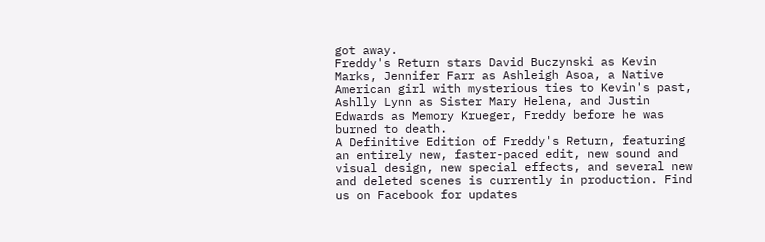got away.
Freddy's Return stars David Buczynski as Kevin Marks, Jennifer Farr as Ashleigh Asoa, a Native American girl with mysterious ties to Kevin's past, Ashlly Lynn as Sister Mary Helena, and Justin Edwards as Memory Krueger, Freddy before he was burned to death.
A Definitive Edition of Freddy's Return, featuring an entirely new, faster-paced edit, new sound and visual design, new special effects, and several new and deleted scenes is currently in production. Find us on Facebook for updates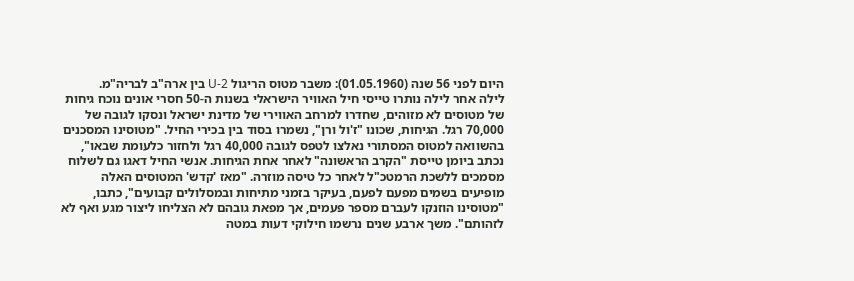היום לפני 56 שנה (01.05.1960): משבר מטוס הריגול U-2 בין ארה"ב לבריה"מ.
לילה אחר לילה נותרו טייסי חיל האוויר הישראלי בשנות ה-50 חסרי אונים נוכח גיחות של מטוסים לא מזוהים, שחדרו למרחב האווירי של מדינת ישראל ונסקו לגובה של 70,000 רגל. הגיחות, שכונו "ז'ול ורן", נשמרו בסוד בין בכירי החיל. "מטוסינו המסכנים בהשוואה למטוס המסתורי נאלצו לטפס לגובה 40,000 רגל ולחזור כלעומת שבאו", נכתב ביומן טייסת "הקרב הראשונה" לאחר אחת הגיחות. אנשי החיל דאגו גם לשלוח מסמכים ללשכת הרמטכ"ל לאחר כל טיסה מוזרה. "מאז 'קדש' המטוסים האלה מופיעים בשמים מפעם לפעם, בעיקר בזמני מתיחות ובמסלולים קבועים", כתבו, "מטוסינו הוזנקו לעברם מספר פעמים, אך מפאת גובהם לא הצליחו ליצור מגע ואף לא לזהותם". משך ארבע שנים נרשמו חילוקי דעות במטה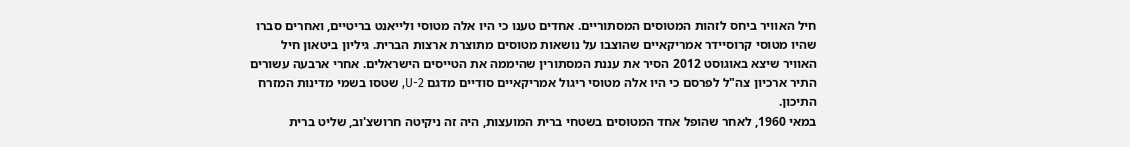חיל האוויר ביחס לזהות המטוסים המסתוריים. אחדים טענו כי היו אלה מטוסי ולייאנט בריטיים, ואחרים סברו שהיו מטוסי קרוסיידר אמריקאיים שהוצבו על נושאות מטוסים מתוצרת ארצות הברית. גיליון ביטאון חיל האוויר שיצא באוגוסט 2012 הסיר את עננת המסתורין שהיממה את הטייסים הישראלים. אחרי ארבעה עשורים התיר ארכיון צה"ל לפרסם כי היו אלה מטוסי ריגול אמריקאיים סודיים מדגם U-2, שטסו בשמי מדינות המזרח התיכון.
במאי 1960, לאחר שהופל אחד המטוסים בשטחי ברית המועצות, היה זה ניקיטה חרושצ'וב, שליט ברית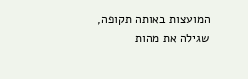המועצות באותה תקופה, שגילה את מהות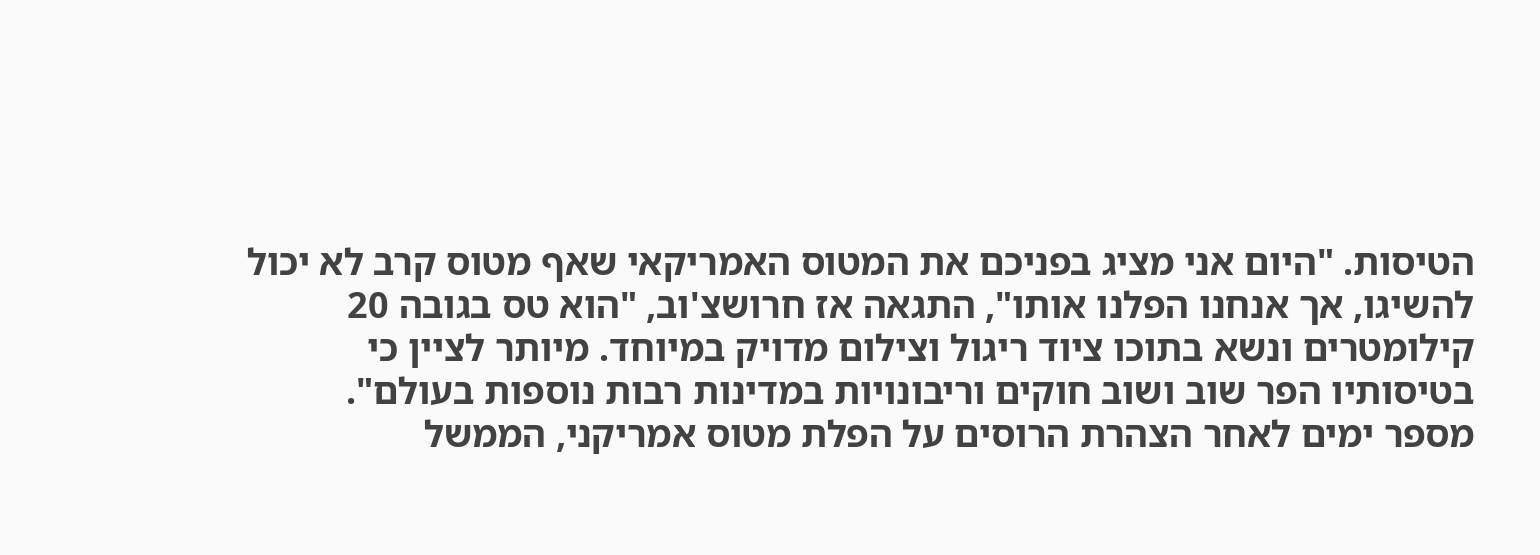הטיסות. "היום אני מציג בפניכם את המטוס האמריקאי שאף מטוס קרב לא יכול להשיגו, אך אנחנו הפלנו אותו", התגאה אז חרושצ'וב, "הוא טס בגובה 20 קילומטרים ונשא בתוכו ציוד ריגול וצילום מדויק במיוחד. מיותר לציין כי בטיסותיו הפר שוב ושוב חוקים וריבונויות במדינות רבות נוספות בעולם".
מספר ימים לאחר הצהרת הרוסים על הפלת מטוס אמריקני, הממשל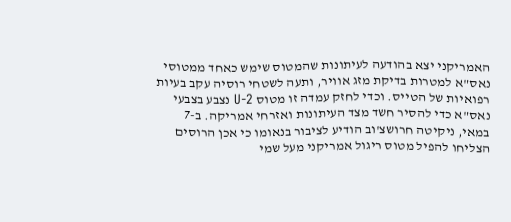האמריקני יצא בהודעה לעיתונות שהמטוס שימש כאחד ממטוסי נאס"א למטרות בדיקת מזג אוויר, ותעה לשטחי רוסיה עקב בעיות רפואיות של הטייס. וכדי לחזק עמדה זו מטוס U-2 נצבע בצבעי נאס"א כדי להסיר חשד מצד העיתונות ואזרחי אמריקה. ב-7 במאי, ניקיטה חרושצ'וב הודיע לציבור בנאומו כי אכן הרוסים הצליחו להפיל מטוס ריגול אמריקני מעל שמי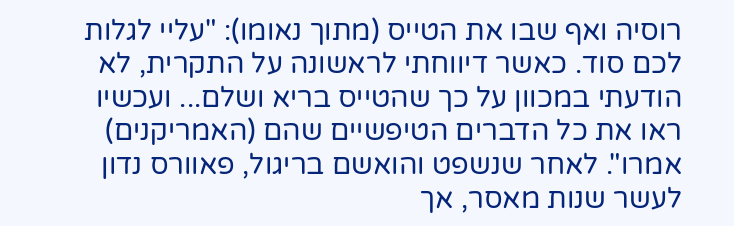רוסיה ואף שבו את הטייס (מתוך נאומו): "עליי לגלות לכם סוד. כאשר דיווחתי לראשונה על התקרית, לא הודעתי במכוון על כך שהטייס בריא ושלם... ועכשיו ראו את כל הדברים הטיפשיים שהם (האמריקנים) אמרו". לאחר שנשפט והואשם בריגול, פאוורס נדון לעשר שנות מאסר, אך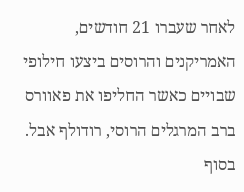לאחר שעברו 21 חודשים, האמריקנים והרוסים ביצעו חילופי שבויים כאשר החליפו את פאוורס ברב המרגלים הרוסי, רודולף אבל.
בסוף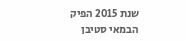שנת 2015 הפיק הבמאי סטיבן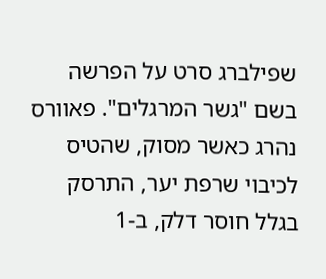שפילברג סרט על הפרשה בשם "גשר המרגלים". פאוורס נהרג כאשר מסוק, שהטיס לכיבוי שרפת יער, התרסק בגלל חוסר דלק, ב-1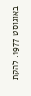באוגוסט 1977. להקת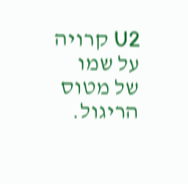U2 קרויה על שמו של מטוס הריגול.